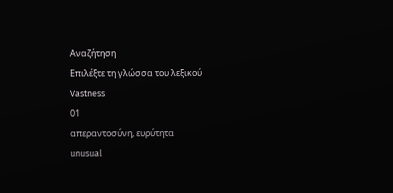Αναζήτηση
Επιλέξτε τη γλώσσα του λεξικού
Vastness
01
απεραντοσύνη, ευρύτητα
unusual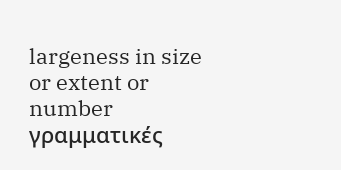largeness in size or extent or number
γραμματικές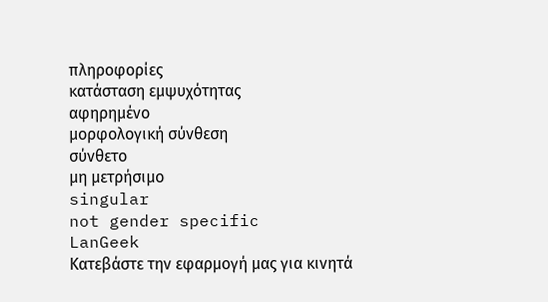πληροφορίες
κατάσταση εμψυχότητας
αφηρημένο
μορφολογική σύνθεση
σύνθετο
μη μετρήσιμο
singular
not gender specific
LanGeek
Κατεβάστε την εφαρμογή μας για κινητά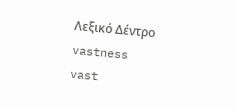Λεξικό Δέντρο
vastness
vast